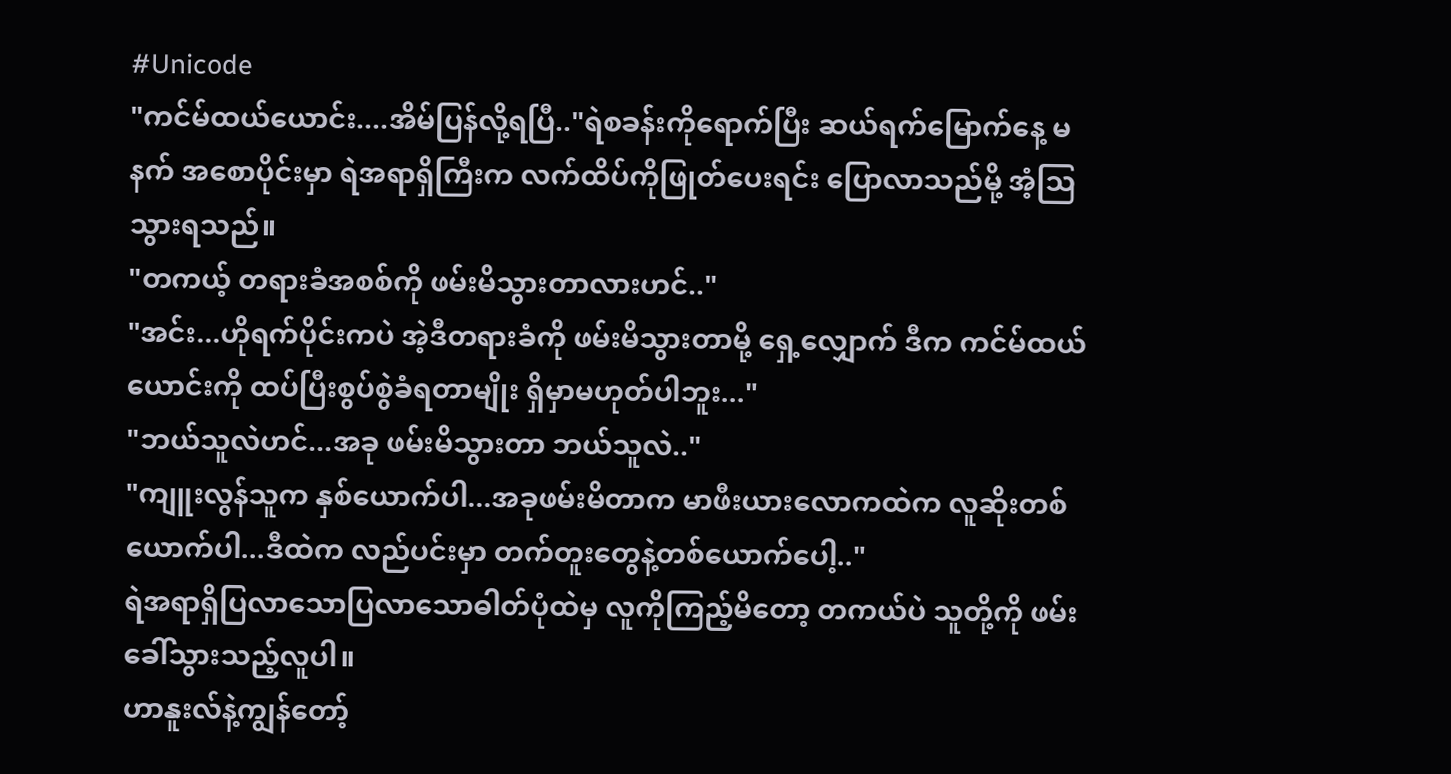#Unicode
"ကင်မ်ထယ်ယောင်း....အိမ်ပြန်လို့ရပြီ.."ရဲစခန်းကိုရောက်ပြီး ဆယ်ရက်မြောက်နေ့ မနက် အစောပိုင်းမှာ ရဲအရာရှိကြီးက လက်ထိပ်ကိုဖြုတ်ပေးရင်း ပြောလာသည်မို့ အံ့ဩသွားရသည်။
"တကယ့် တရားခံအစစ်ကို ဖမ်းမိသွားတာလားဟင်.."
"အင်း...ဟိုရက်ပိုင်းကပဲ အဲ့ဒီတရားခံကို ဖမ်းမိသွားတာမို့ ရှေ့လျှောက် ဒီက ကင်မ်ထယ်ယောင်းကို ထပ်ပြီးစွပ်စွဲခံရတာမျိုး ရှိမှာမဟုတ်ပါဘူး..."
"ဘယ်သူလဲဟင်...အခု ဖမ်းမိသွားတာ ဘယ်သူလဲ.."
"ကျူးလွန်သူက နှစ်ယောက်ပါ...အခုဖမ်းမိတာက မာဖီးယားလောကထဲက လူဆိုးတစ်ယောက်ပါ...ဒီထဲက လည်ပင်းမှာ တက်တူးတွေနဲ့တစ်ယောက်ပေါ့.."
ရဲအရာရှိပြလာသောပြလာသောဓါတ်ပုံထဲမှ လူကိုကြည့်မိတော့ တကယ်ပဲ သူတို့ကို ဖမ်းခေါ်သွားသည့်လူပါ။
ဟာနူးလ်နဲ့ကျွန်တော့်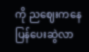ကို ညဈေးကနေပြန်ပေးဆွဲလာ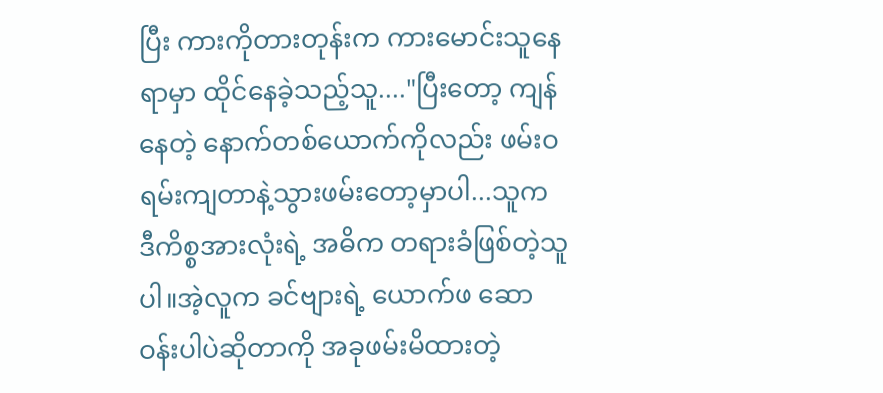ပြီး ကားကိုတားတုန်းက ကားမောင်းသူနေရာမှာ ထိုင်နေခဲ့သည့်သူ...."ပြီးတော့ ကျန်နေတဲ့ နောက်တစ်ယောက်ကိုလည်း ဖမ်းဝရမ်းကျတာနဲ့သွားဖမ်းတော့မှာပါ...သူက ဒီကိစ္စအားလုံးရဲ့ အဓိက တရားခံဖြစ်တဲ့သူပါ။အဲ့လူက ခင်ဗျားရဲ့ ယောက်ဖ ဆောဝန်းပါပဲဆိုတာကို အခုဖမ်းမိထားတဲ့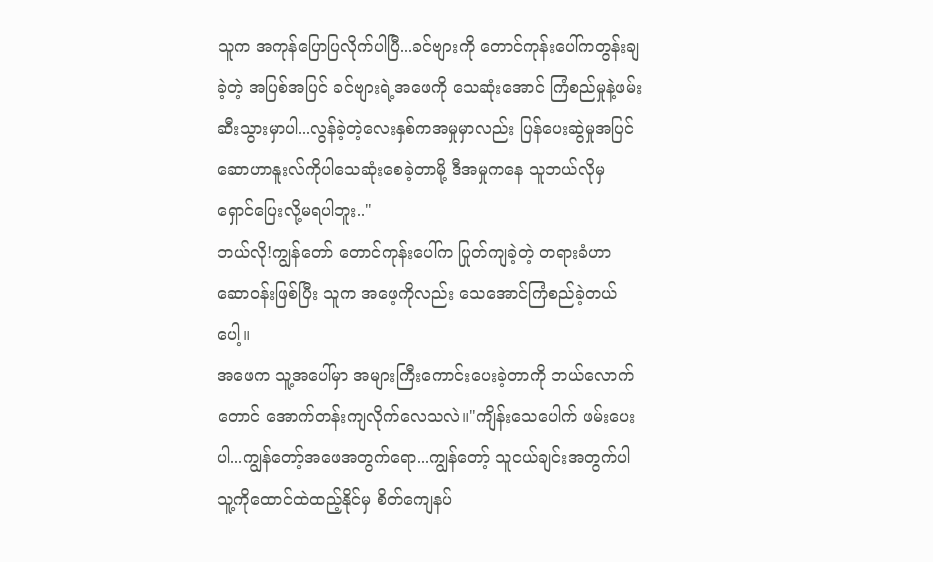သူက အကုန်ပြောပြလိုက်ပါပြီ...ခင်ဗျားကို တောင်ကုန်းပေါ်ကတွန်းချခဲ့တဲ့ အပြစ်အပြင် ခင်ဗျားရဲ့အဖေကို သေဆုံးအောင် ကြံစည်မှုနဲ့ဖမ်းဆီးသွားမှာပါ...လွန်ခဲ့တဲ့လေးနှစ်ကအမှုမှာလည်း ပြန်ပေးဆွဲမှုအပြင် ဆောဟာနူးလ်ကိုပါသေဆုံးစေခဲ့တာမို့ ဒီအမှုကနေ သူဘယ်လိုမှ ရှောင်ပြေးလို့မရပါဘူး.."
ဘယ်လို!ကျွန်တော် တောင်ကုန်းပေါ်က ပြုတ်ကျခဲ့တဲ့ တရားခံဟာ ဆောဝန်းဖြစ်ပြီး သူက အဖေ့ကိုလည်း သေအောင်ကြံစည်ခဲ့တယ်ပေါ့။
အဖေက သူ့အပေါ်မှာ အများကြီးကောင်းပေးခဲ့တာကို ဘယ်လောက်တောင် အောက်တန်းကျလိုက်လေသလဲ။"ကျိန်းသေပေါက် ဖမ်းပေးပါ...ကျွန်တော့်အဖေအတွက်ရော...ကျွန်တော့် သူငယ်ချင်းအတွက်ပါ သူ့ကိုထောင်ထဲထည့်နိုင်မှ စိတ်ကျေနပ်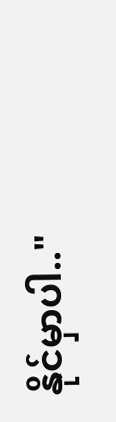နိုင်မှာပါ.."